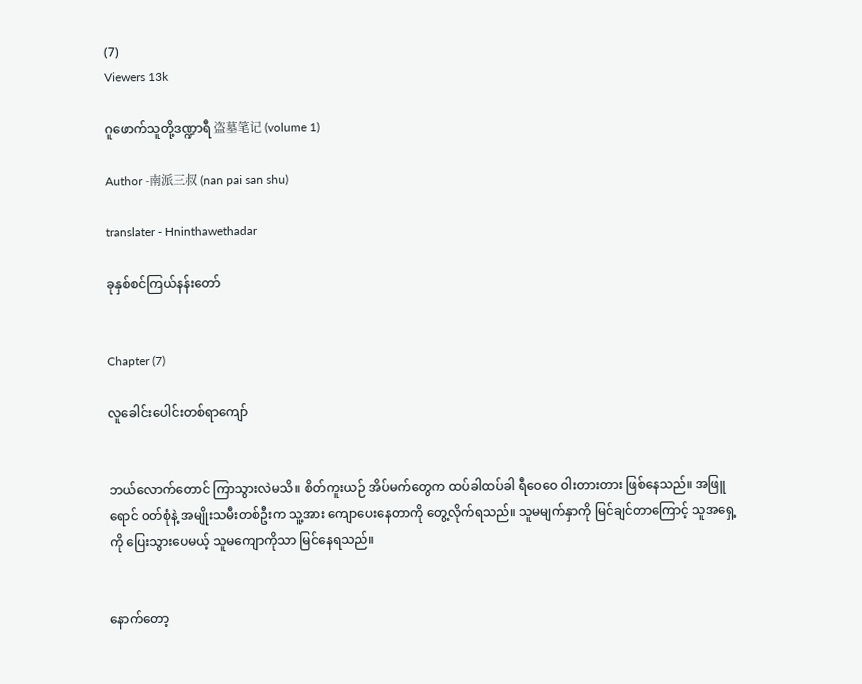(7)
Viewers 13k

ဂူဖောက်သူတို့ဒဏ္ဍာရီ 盗墓笔记 (volume 1)

Author -南派三叔 (nan pai san shu)

translater - Hninthawethadar

ခုနှစ်စင်ကြယ်နန်းတော်


Chapter (7)

လူခေါင်းပေါင်းတစ်ရာကျော်


ဘယ်လောက်တောင် ကြာသွားလဲမသိ။ စိတ်ကူးယဉ် အိပ်မက်တွေက ထပ်ခါထပ်ခါ ရီဝေဝေ ဝါးတားတား ဖြစ်နေသည်။ အဖြူရောင် ၀တ်စုံနဲ့ အမျိုးသမီးတစ်ဦးက သူ့အား ကျောပေးနေတာကို တွေ့လိုက်ရသည်။ သူမမျက်နှာကို မြင်ချင်တာကြောင့် သူအရှေ့ကို ပြေးသွားပေမယ့် သူမကျောကိုသာ မြင်နေရသည်။


နောက်တော့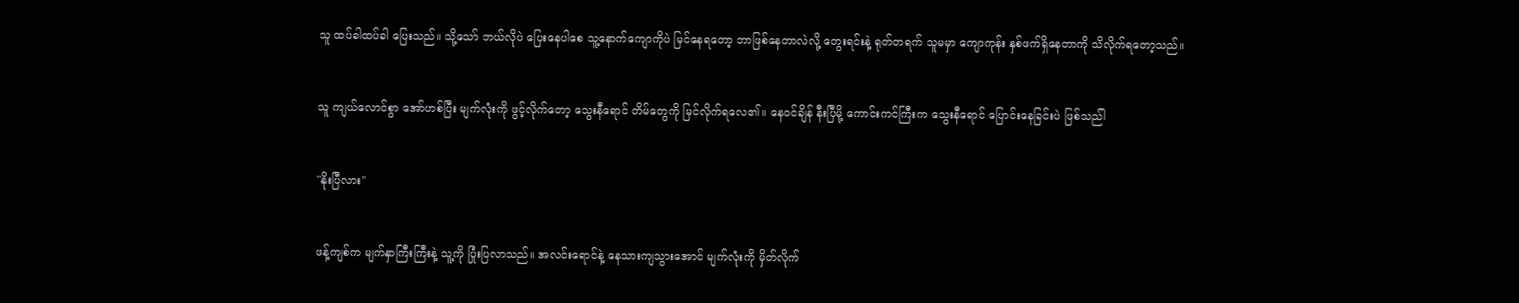သူ ထပ်ခါထပ်ခါ ပြေးသည်။ သို့သော် ဘယ်လိုပဲ ပြေးနေပါစေ သူ့နောက်ကျောကိုပဲ မြင်နေရတော့ ဘာဖြစ်နေတာလဲလို့ တွေးရင်းနဲ့ ရုတ်တရက် သူမမှာ ကျောကုန်း နှစ်ဖက်ရှိနေတာကို သိလိုက်ရတော့သည်။


သူ ကျယ်လောင်စွာ အော်ဟစ်ပြီး မျက်လုံးကို ဖွင့်လိုက်တော့ သွေးနီရောင် တိမ်တွေကို မြင်လိုက်ရလေ၏။ နေဝင်ချိန် နီးပြီမို့ ကောင်းကင်ကြီးက သွေးနီရောင် ပြောင်းနေခြင်းပဲ ဖြစ်သည်ါ


"နိုးပြီလား"


ဖန့်ကျစ်က မျက်နှာကြီးကြီးနဲ့ သူ့ကို ပြုံးပြလာသည်။ အလင်းရောင်နဲ့ နေသားကျသွားအောင် မျက်လုံးကို မှိတ်လိုက်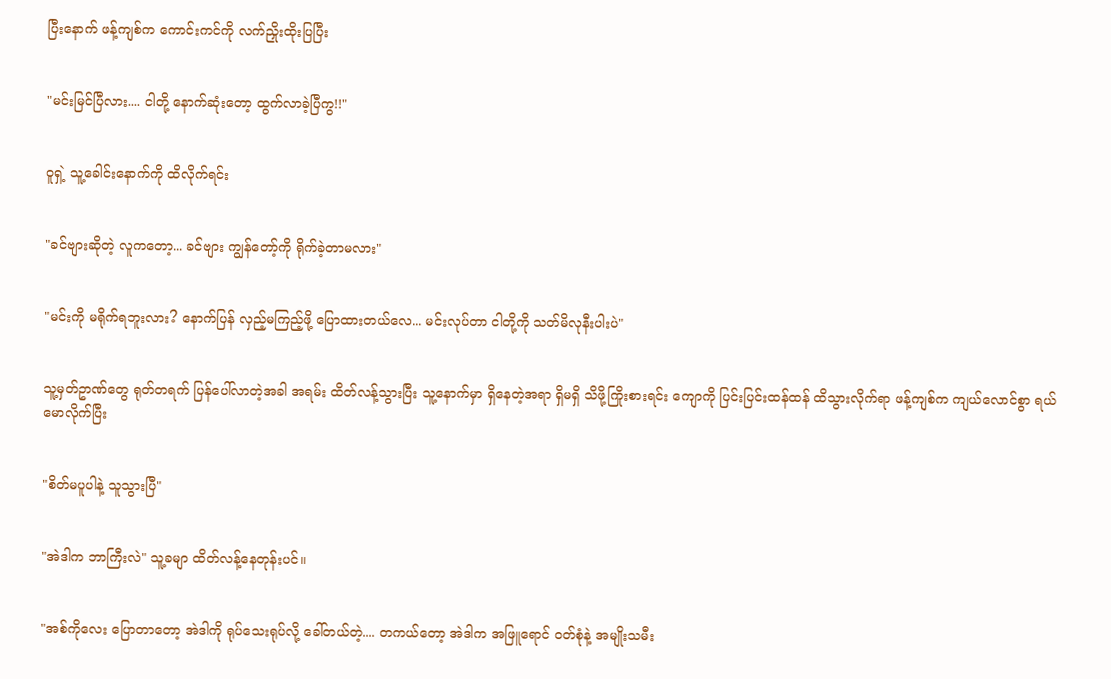ပြီးနောက် ဖန့်ကျစ်က ကောင်းကင်ကို လက်ညှိုးထိုးပြပြီး


"မင်းမြင်ပြီလား.... ငါတို့ နောက်ဆုံးတော့ ထွက်လာခဲ့ပြီကွ!!"


ဝူရှဲ့ သူ့ခေါင်းနောက်ကို ထိလိုက်ရင်း


"ခင်ဗျားဆိုတဲ့ လူကတော့... ခင်ဗျား ကျွန်တော့်ကို ရိုက်ခဲ့တာမလား"


"မင်းကို မရိုက်ရဘူးလား? နောက်ပြန် လှည့်မကြည့်ဖို့ ပြောထားတယ်လေ... မင်းလုပ်တာ ငါတို့ကို သတ်မိလုနီးပါးပဲ"


သူ့မှတ်ဥာဏ်တွေ ရုတ်တရက် ပြန်ပေါ်လာတဲ့အခါ အရမ်း ထိတ်လန့်သွားပြီး သူ့နောက်မှာ ရှိနေတဲ့အရာ ရှိမရှိ သိဖို့ကြိုးစားရင်း ကျောကို ပြင်းပြင်းထန်ထန် ထိသွားလိုက်ရာ ဖန့်ကျစ်က ကျယ်လောင်စွာ ရယ်မောလိုက်ပြီး


"စိတ်မပူပါနဲ့ သူသွားပြီ"


"အဲဒါက ဘာကြီးလဲ" သူ့ခမျာ ထိတ်လန့်နေတုန်းပင်။


"အစ်ကိုလေး ပြောတာတော့ အဲဒါကို ရုပ်သေးရုပ်လို့ ခေါ်တယ်တဲ့.... တကယ်တော့ အဲဒါက အဖြူရောင် ဝတ်စုံနဲ့ အမျိုးသမီး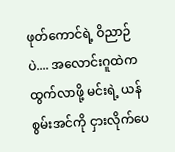ဖုတ်ကောင်ရဲ့ ဝိညာဉ်ပဲ.... အလောင်းဂူထဲက ထွက်လာဖို့ မင်းရဲ့ ယန်စွမ်းအင်ကို ငှားလိုက်ပေ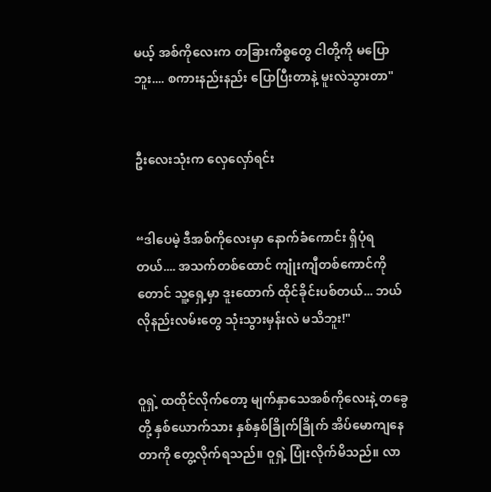မယ့် အစ်ကိုလေးက တခြားကိစ္စတွေ ငါတို့ကို မပြောဘူး.... စကားနည်းနည်း ပြောပြီးတာနဲ့ မူးလဲသွားတာ"


ဦးလေးသုံးက လှေလှော်ရင်း


“ဒါပေမဲ့ ဒီအစ်ကိုလေးမှာ နောက်ခံကောင်း ရှိပုံရတယ်.... အသက်တစ်ထောင် ကျုံးကျီတစ်ကောင်ကိုတောင် သူ့ရှေ့မှာ ဒူးထောက် ထိုင်ခိုင်းပစ်တယ်... ဘယ်လိုနည်းလမ်းတွေ သုံးသွားမှန်းလဲ မသိဘူး!"


ဝူရှဲ့ ထထိုင်လိုက်တော့ မျက်နှာသေအစ်ကိုလေးနဲ့ တခွေတို့ နှစ်ယောက်သား နှစ်နှစ်ခြိုက်ခြိုက် အိပ်မောကျနေတာကို တွေ့လိုက်ရသည်။ ဝူရှဲ့ ပြုံးလိုက်မိသည်။ လာ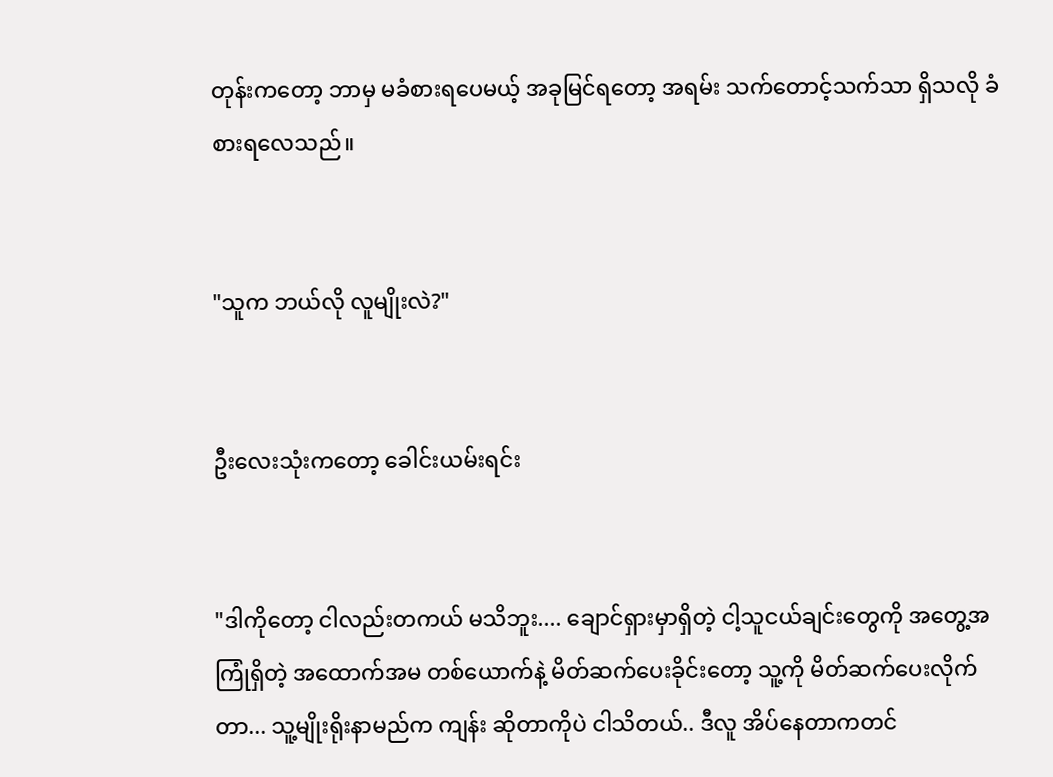တုန်းကတော့ ဘာမှ မခံစားရပေမယ့် အခုမြင်ရတော့ အရမ်း သက်တောင့်သက်သာ ရှိသလို ခံစားရလေသည်။


"သူက ဘယ်လို လူမျိုးလဲ?"


ဦးလေးသုံးကတော့ ခေါင်းယမ်းရင်း


"ဒါကိုတော့ ငါလည်းတကယ် မသိဘူး.... ချောင်ရှားမှာရှိတဲ့ ငါ့သူငယ်ချင်းတွေကို အတွေ့အကြုံရှိတဲ့ အထောက်အမ တစ်ယောက်နဲ့ မိတ်ဆက်ပေးခိုင်းတော့ သူ့ကို မိတ်ဆက်ပေးလိုက်တာ... သူ့မျိုးရိုးနာမည်က ကျန်း ဆိုတာကိုပဲ ငါသိတယ်.. ဒီလူ အိပ်နေတာကတင်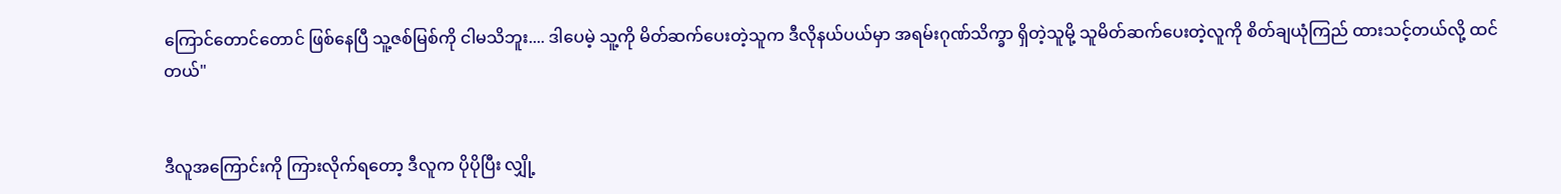ကြောင်တောင်တောင် ဖြစ်နေပြီ သူ့ဇစ်မြစ်ကို ငါမသိဘူး.... ဒါပေမဲ့ သူ့ကို မိတ်ဆက်ပေးတဲ့သူက ဒီလိုနယ်ပယ်မှာ အရမ်းဂုဏ်သိက္ခာ ရှိတဲ့သူမို့ သူမိတ်ဆက်ပေးတဲ့လူကို စိတ်ချယုံကြည် ထားသင့်တယ်လို့ ထင်တယ်"


ဒီလူအကြောင်းကို ကြားလိုက်ရတော့ ဒီလူက ပိုပိုပြီး လျှို့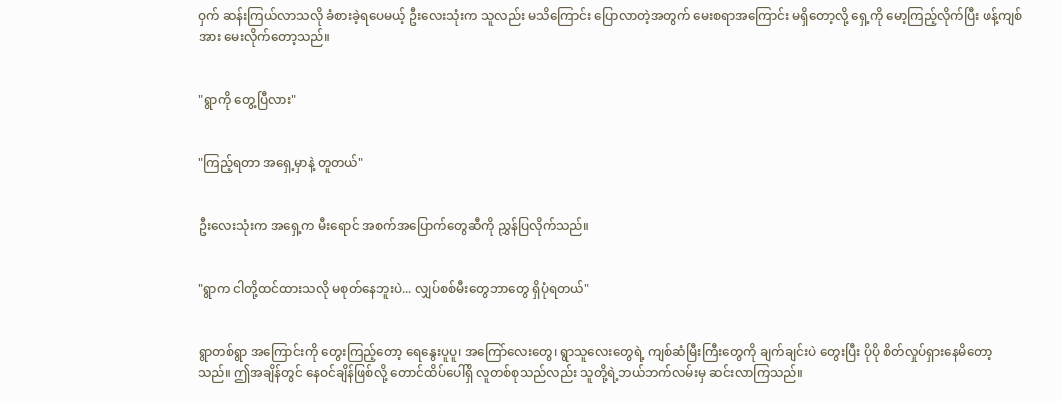ဝှက် ဆန်းကြယ်လာသလို ခံစားခဲ့ရပေမယ့် ဦးလေးသုံးက သူလည်း မသိကြောင်း ပြောလာတဲ့အတွက် မေးစရာအကြောင်း မရှိတော့လို့ ရှေ့ကို မော့ကြည့်လိုက်ပြီး ဖန့်ကျစ်အား မေးလိုက်တော့သည်။


"ရွာကို တွေ့ပြီလား"


"ကြည့်ရတာ အရှေ့မှာနဲ့ တူတယ်"


ဦးလေးသုံးက အရှေ့က မီးရောင် အစက်အပြောက်တွေဆီကို ညွှန်ပြလိုက်သည်။


"ရွာက ငါတို့ထင်ထားသလို မစုတ်နေဘူးပဲ... လျှပ်စစ်မီးတွေဘာတွေ ရှိပုံရတယ်"


ရွာတစ်ရွာ အကြောင်းကို တွေးကြည့်တော့ ရေနွေးပူပူ၊ အကြော်လေးတွေ၊ ရွာသူလေးတွေရဲ့ ကျစ်ဆံမြီးကြီးတွေကို ချက်ချင်းပဲ တွေးပြီး ပိုပို စိတ်လှုပ်ရှားနေမိတော့သည်။ ဤအချိန်တွင် နေဝင်ချိန်ဖြစ်လို့ တောင်ထိပ်ပေါ်ရှိ လူတစ်စုသည်လည်း သူတို့ရဲ့ဘယ်ဘက်လမ်းမှ ဆင်းလာကြသည်။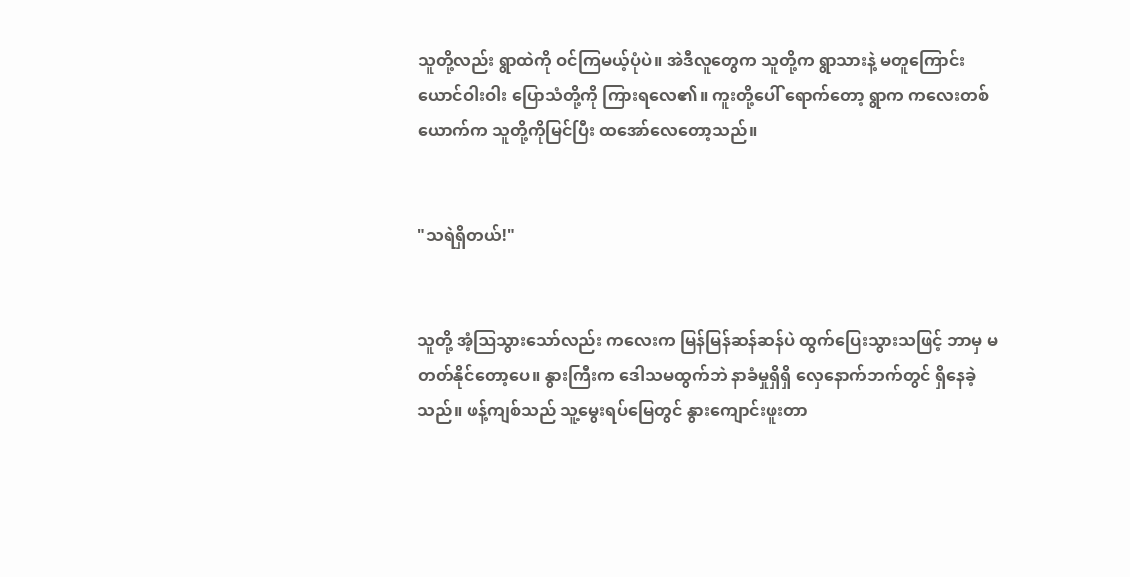သူတို့လည်း ရွာထဲကို ဝင်ကြမယ့်ပုံပဲ။ အဲဒီလူတွေက သူတို့က ရွာသားနဲ့ မတူကြောင်း ယောင်ဝါးဝါး ပြောသံတို့ကို ကြားရလေ၏။ ကူးတို့ပေါ် ရောက်တော့ ရွာက ကလေးတစ်ယောက်က သူတို့ကိုမြင်ပြီး ထအော်လေတော့သည်။


"သရဲရှိတယ်!"


သူတို့ အံ့ဩသွားသော်လည်း ကလေးက မြန်မြန်ဆန်ဆန်ပဲ ထွက်ပြေးသွားသဖြင့် ဘာမှ မတတ်နိုင်တော့ပေ။ နွားကြီးက ဒေါသမထွက်ဘဲ နာခံမှုရှိရှိ လှေနောက်ဘက်တွင် ရှိနေခဲ့သည်။ ဖန့်ကျစ်သည် သူ့မွေးရပ်မြေတွင် နွားကျောင်းဖူးတာ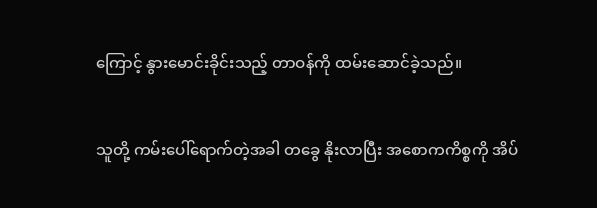ကြောင့် နွားမောင်းခိုင်းသည့် တာဝန်ကို ထမ်းဆောင်ခဲ့သည်။


သူတို့ ကမ်းပေါ်ရောက်တဲ့အခါ တခွေ နိုးလာပြီး အစောကကိစ္စကို အိပ်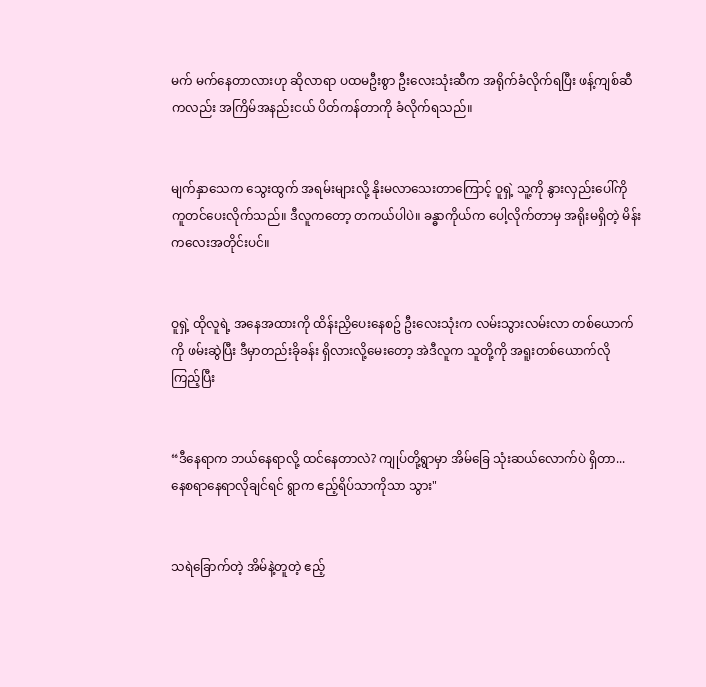မက် မက်နေတာလားဟု ဆိုလာရာ ပထမဦးစွာ ဦးလေးသုံးဆီက အရိုက်ခံလိုက်ရပြီး ဖန့်ကျစ်ဆီကလည်း အကြိမ်အနည်းငယ် ပိတ်ကန်တာကို ခံလိုက်ရသည်။


မျက်နှာသေက သွေးထွက် အရမ်းများလို့ နိုးမလာသေးတာကြောင့် ဝူရှဲ့ သူ့ကို နွားလှည်းပေါ်ကို ကူတင်ပေးလိုက်သည်။ ဒီလူကတော့ တကယ်ပါပဲ။ ခန္ဓာကိုယ်က ပေါ့လိုက်တာမှ အရိုးမရှိတဲ့ မိန်းကလေးအတိုင်းပင်။


ဝူရှဲ့ ထိုလူရဲ့ အနေအထားကို ထိန်းညှိပေးနေစဥ် ဦးလေးသုံးက လမ်းသွားလမ်းလာ တစ်ယောက်ကို ဖမ်းဆွဲပြီး ဒီမှာတည်းခိုခန်း ရှိလားလို့မေးတော့ အဲဒီလူက သူတို့ကို အရူးတစ်ယောက်လို ကြည့်ပြီး


“ဒီနေရာက ဘယ်နေရာလို့ ထင်နေတာလဲ? ကျုပ်တို့ရွာမှာ အိမ်ခြေ သုံးဆယ်လောက်ပဲ ရှိတာ... နေစရာနေရာလိုချင်ရင် ရွာက ဧည့်ရိပ်သာကိုသာ သွား"


သရဲခြောက်တဲ့ အိမ်နဲ့တူတဲ့ ဧည့်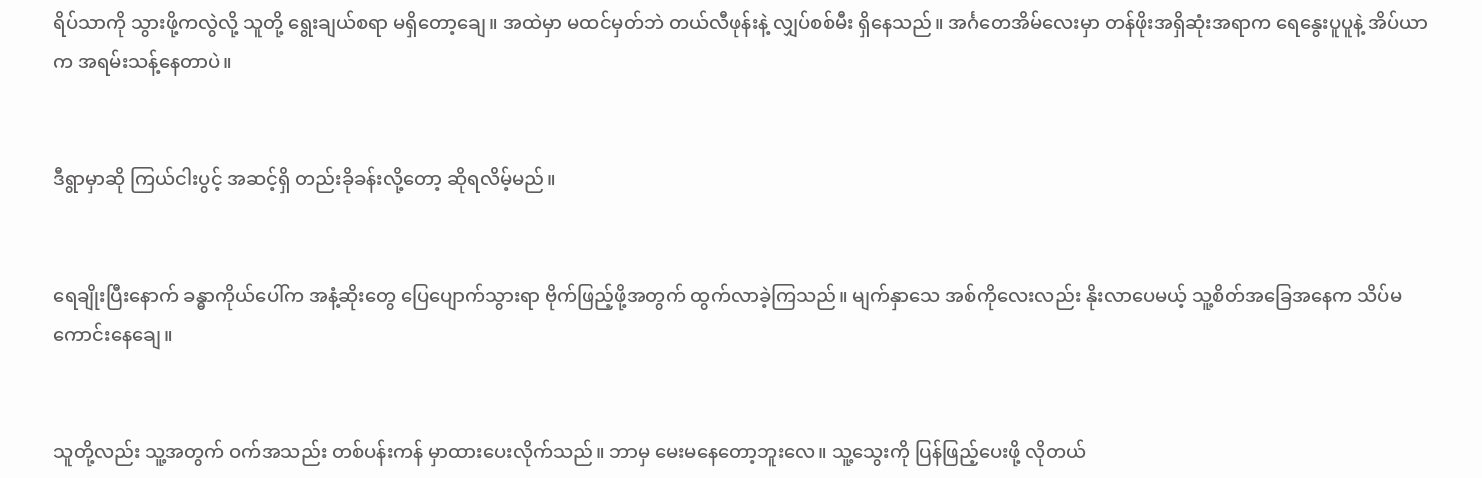ရိပ်သာကို သွားဖို့ကလွဲလို့ သူတို့ ရွေးချယ်စရာ မရှိတော့ချေ။ အထဲမှာ မထင်မှတ်ဘဲ တယ်လီဖုန်းနဲ့ လျှပ်စစ်မီး ရှိနေသည်။ အင်္ဂတေအိမ်လေးမှာ တန်ဖိုးအရှိဆုံးအရာက ရေနွေးပူပူနဲ့ အိပ်ယာက အရမ်းသန့်နေတာပဲ။


ဒီရွာမှာဆို ကြယ်ငါးပွင့် အဆင့်ရှိ တည်းခိုခန်းလို့တော့ ဆိုရလိမ့်မည်။


ရေချိုးပြီးနောက် ခန္ဓာကိုယ်ပေါ်က အနံ့ဆိုးတွေ ပြေပျောက်သွားရာ ဗိုက်ဖြည့်ဖို့အတွက် ထွက်လာခဲ့ကြသည်။ မျက်နှာသေ အစ်ကိုလေးလည်း နိုးလာပေမယ့် သူ့စိတ်အခြေအနေက သိပ်မကောင်းနေချေ။


သူတို့လည်း သူ့အတွက် ဝက်အသည်း တစ်ပန်းကန် မှာထားပေးလိုက်သည်။ ဘာမှ မေးမနေတော့ဘူးလေ။ သူ့သွေးကို ပြန်ဖြည့်ပေးဖို့ လိုတယ်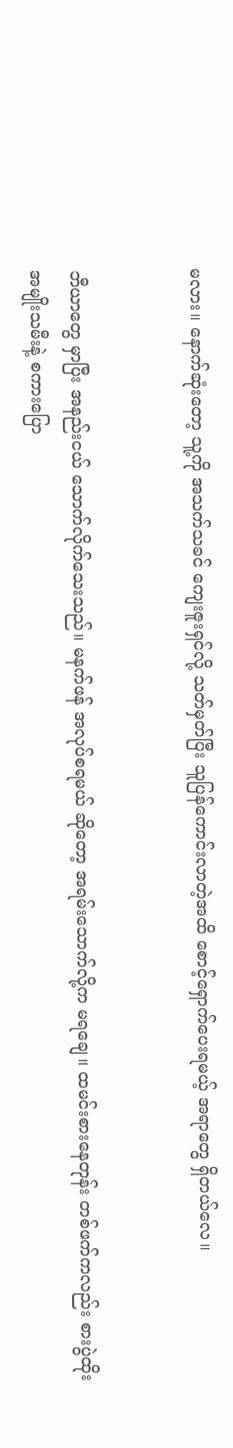မလား။ နောက်ဆုံးတော့ သူ့ကို အသက်သခင် ကျေးဇူးရှင်လို့ သတ်မှတ်ပြီး သူပြန်ကောင်းလာတဲ့အထိ စောင့်ရှောက်ပေးရမယ့် အရာတွေ ရှိတယ်လေ။


ဘီယာတွေ မှာပြီး အနည်းငယ် သောက်လိုက်သေးသည်။ မနက်ဖန် အလုပ်စရမယ် ဆိုတော့ အရမ်းသောက်လို့က မရချေ။ ထမင်းစားနေတုန်း တစ်ဖက်ကလည်း စားပွဲထိုး အမျိုးသမီးနဲ့ စကားပြော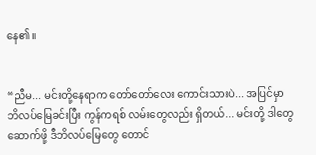နေ၏။


“ညီမ... မင်းတို့နေရာက တော်တော်လေး ကောင်းသားပဲ... အပြင်မှာ ဘိလပ်မြေခင်းပြီး ကွန်ကရစ် လမ်းတွေလည်း ရှိတယ်... မင်းတို့ ဒါတွေဆောက်ဖို့ ဒီဘိလပ်မြေတွေ တောင်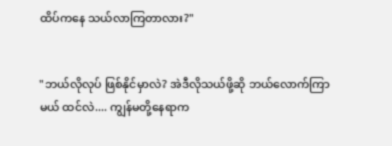ထိပ်ကနေ သယ်လာကြတာလား?"


"ဘယ်လိုလုပ် ဖြစ်နိုင်မှာလဲ? အဲဒီလိုသယ်ဖို့ဆို ဘယ်လောက်ကြာမယ် ထင်လဲ.... ကျွန်မတို့နေရာက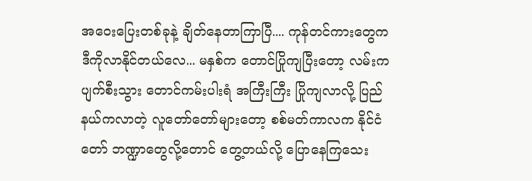အဝေးပြေးတစ်ခုနဲ့ ချိတ်နေတာကြာပြီ.... ကုန်တင်ကားတွေက ဒီကိုလာနိုင်တယ်လေ... မနှစ်က တောင်ပြိုကျပြီးတော့ လမ်းက ပျက်စီးသွား တောင်ကမ်းပါးရံ အကြီးကြီး ပြိုကျလာလို့ ပြည်နယ်ကလာတဲ့ လူတော်တော်များတော့ စစ်မတ်ကာလက နိုင်ငံတော် ဘဏ္ဍာတွေလို့တောင် တွေ့တယ်လို့ ပြောနေကြသေး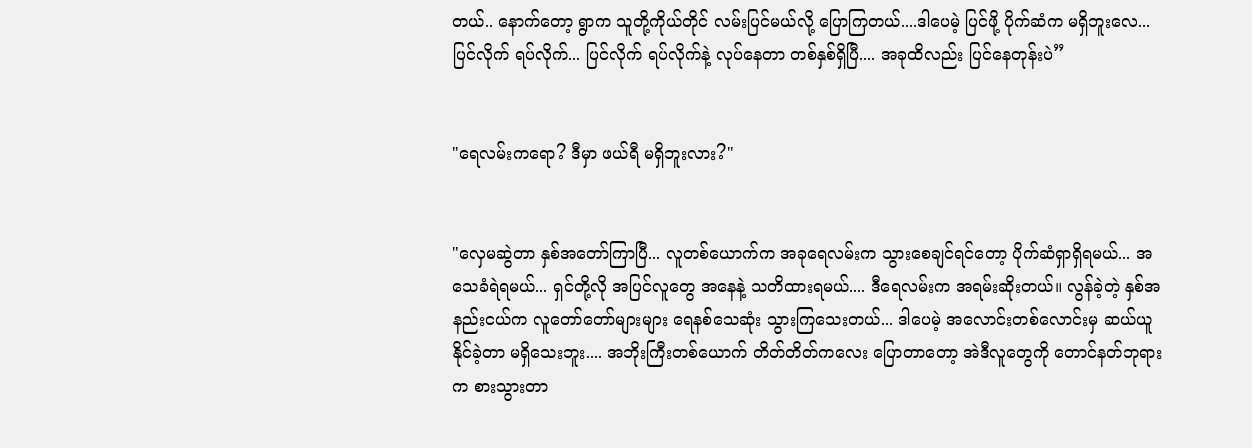တယ်.. နောက်တော့ ရွာက သူတို့ကိုယ်တိုင် လမ်းပြင်မယ်လို့ ပြောကြတယ်....ဒါပေမဲ့ ပြင်ဖို့ ပိုက်ဆံက မရှိဘူးလေ... ပြင်လိုက် ရပ်လိုက်... ပြင်လိုက် ရပ်လိုက်နဲ့ လုပ်နေတာ တစ်နှစ်ရှိပြီ.... အခုထိလည်း ပြင်နေတုန်းပဲ”


"ရေလမ်းကရော? ဒီမှာ ဖယ်ရီ မရှိဘူးလား?"


"လှေမဆွဲတာ နှစ်အတော်ကြာပြီ... လူတစ်ယောက်က အခုရေလမ်းက သွားစေချင်ရင်တော့ ပိုက်ဆံရှာရှိရမယ်... အသေခံရဲရမယ်... ရှင်တို့လို အပြင်လူတွေ အနေနဲ့ သတိထားရမယ်.... ဒီရေလမ်းက အရမ်းဆိုးတယ်။ လွန်ခဲ့တဲ့ နှစ်အနည်းငယ်က လူတော်တော်များများ ရေနစ်သေဆုံး သွားကြသေးတယ်... ဒါပေမဲ့ အလောင်းတစ်လောင်းမှ ဆယ်ယူနိုင်ခဲ့တာ မရှိသေးဘူး.... အဘိုးကြီးတစ်ယောက် တိတ်တိတ်ကလေး ပြောတာတော့ အဲဒီလူတွေကို တောင်နတ်ဘုရားက စားသွားတာ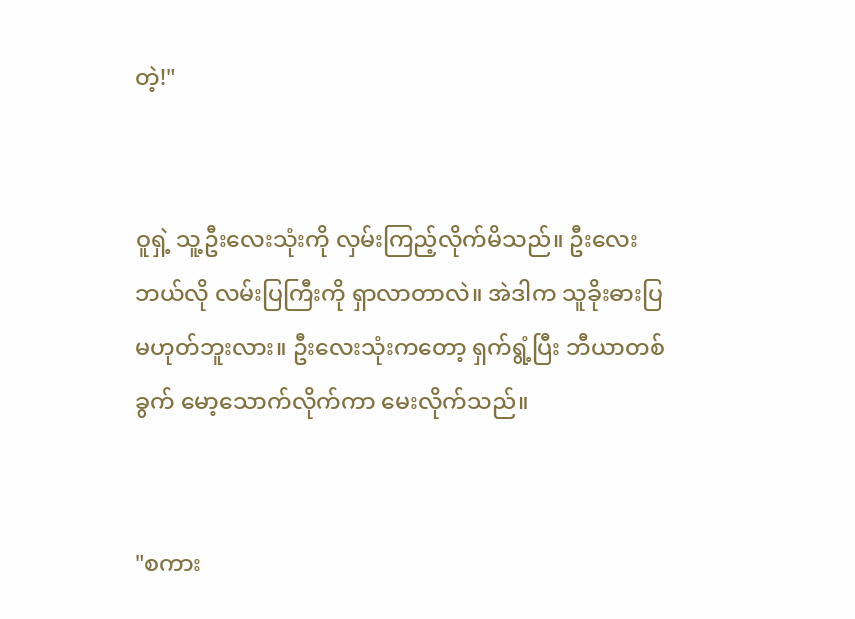တဲ့!"


ဝူရှဲ့ သူ့ဦးလေးသုံးကို လှမ်းကြည့်လိုက်မိသည်။ ဦးလေး ဘယ်လို လမ်းပြကြီးကို ရှာလာတာလဲ။ အဲဒါက သူခိုးဓားပြ မဟုတ်ဘူးလား။ ဦးလေးသုံးကတော့ ရှက်ရွံ့ပြီး ဘီယာတစ်ခွက် မော့သောက်လိုက်ကာ မေးလိုက်သည်။


"စကား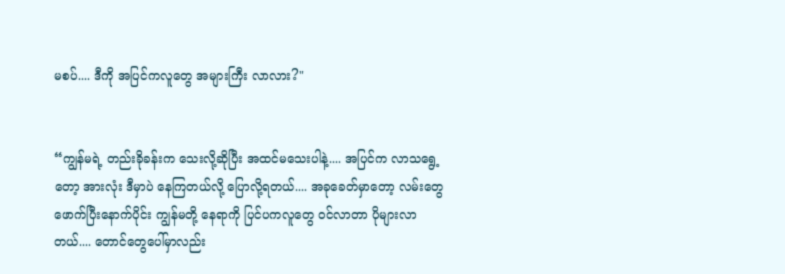မစပ်.... ဒီကို အပြင်ကလူတွေ အများကြီး လာလား?"


“ကျွန်မရဲ့ တည်းခိုခန်းက သေးလို့ဆိုပြီး အထင်မသေးပါနဲ့.... အပြင်က လာသရွေ့တော့ အားလုံး ဒီမှာပဲ နေကြတယ်လို့ ပြောလို့ရတယ်.... အခုခေတ်မှာတော့ လမ်းတွေ ဖောက်ပြီးနောက်ပိုင်း ကျွန်မတို့ နေရာကို ပြင်ပကလူတွေ ဝင်လာတာ ပိုများလာတယ်.... တောင်တွေပေါ်မှာလည်း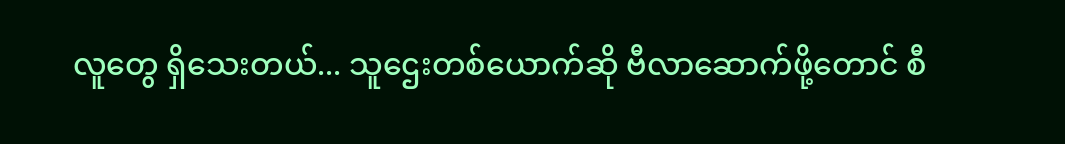လူတွေ ရှိသေးတယ်... သူဌေးတစ်ယောက်ဆို ဗီလာဆောက်ဖို့တောင် စီ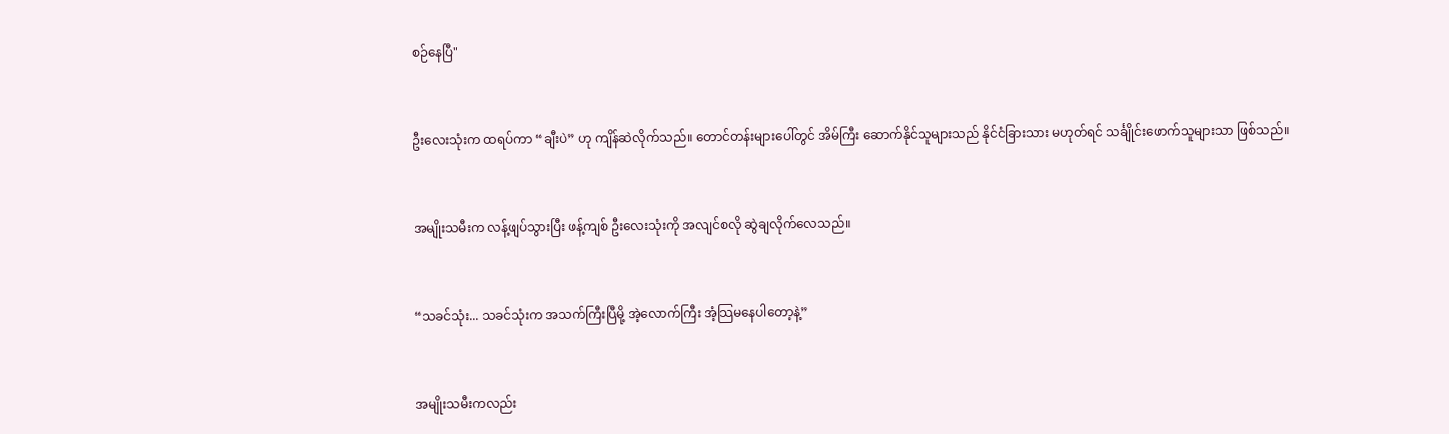စဉ်နေပြီ"


ဦးလေးသုံးက ထရပ်ကာ “ချီးပဲ” ဟု ကျိန်ဆဲလိုက်သည်။ တောင်တန်းများပေါ်တွင် အိမ်ကြီး ဆောက်နိုင်သူများသည် နိုင်ငံခြားသား မဟုတ်ရင် သင်္ချိုင်းဖောက်သူများသာ ဖြစ်သည်။


အမျိုးသမီးက လန့်ဖျပ်သွားပြီး ဖန့်ကျစ် ဦးလေးသုံးကို အလျင်စလို ဆွဲချလိုက်လေသည်။


“သခင်သုံး... သခင်သုံးက အသက်ကြီးပြီမို့ အဲ့လောက်ကြီး အံ့သြမနေပါတော့နဲ့”


အမျိုးသမီးကလည်း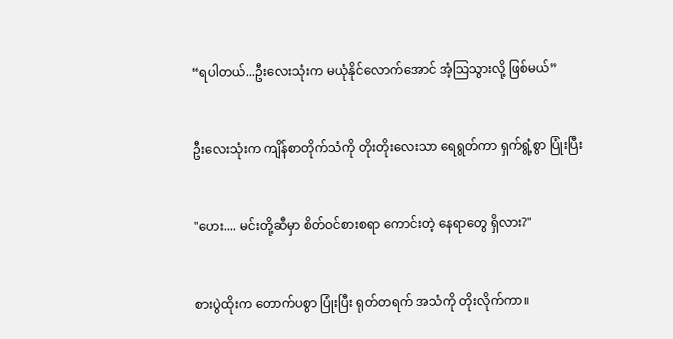“ရပါတယ်...ဦးလေးသုံးက မယုံနိုင်လောက်အောင် အံ့သြသွားလို့ ဖြစ်မယ်”


ဦးလေးသုံးက ကျိန်စာတိုက်သံကို တိုးတိုးလေးသာ ရေရွတ်ကာ ရှက်ရွံ့စွာ ပြုံးပြီး


"ဟေး.... မင်းတို့ဆီမှာ စိတ်ဝင်စားစရာ ကောင်းတဲ့ နေရာတွေ ရှိလား?"


စားပွဲထိုးက တောက်ပစွာ ပြုံးပြီး ရုတ်တရက် အသံကို တိုးလိုက်ကာ။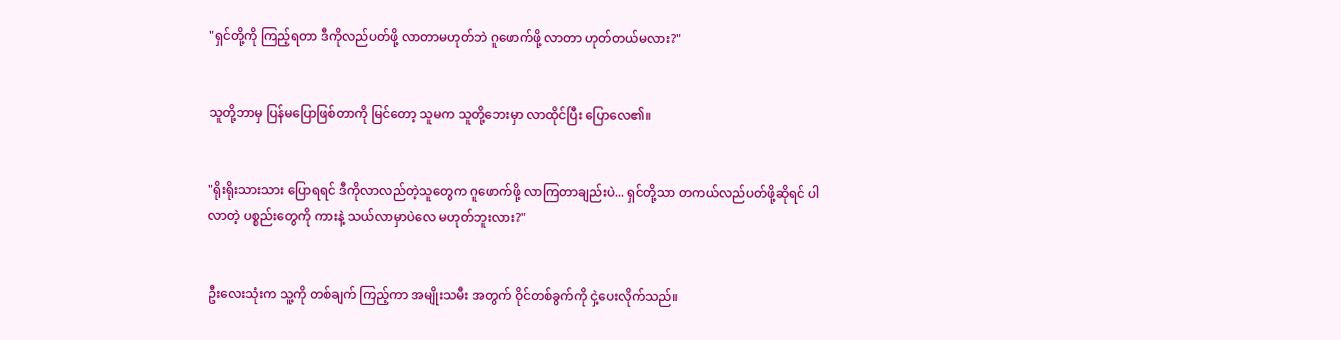"ရှင်တို့ကို ကြည့်ရတာ ဒီကိုလည်ပတ်ဖို့ လာတာမဟုတ်ဘဲ ဂူဖောက်ဖို့ လာတာ ဟုတ်တယ်မလား?"


သူတို့ဘာမှ ပြန်မပြောဖြစ်တာကို မြင်တော့ သူမက သူတို့ဘေးမှာ လာထိုင်ပြီး ပြောလေ၏။


"ရိုးရိုးသားသား ပြောရရင် ဒီကိုလာလည်တဲ့သူတွေက ဂူဖောက်ဖို့ လာကြတာချည်းပဲ... ရှင်တို့သာ တကယ်လည်ပတ်ဖို့ဆိုရင် ပါလာတဲ့ ပစ္စည်းတွေကို ကားနဲ့ သယ်လာမှာပဲလေ မဟုတ်ဘူးလား?"


ဦးလေးသုံးက သူ့ကို တစ်ချက် ကြည့်ကာ အမျိုးသမီး အတွက် ဝိုင်တစ်ခွက်ကို ငှဲ့ပေးလိုက်သည်။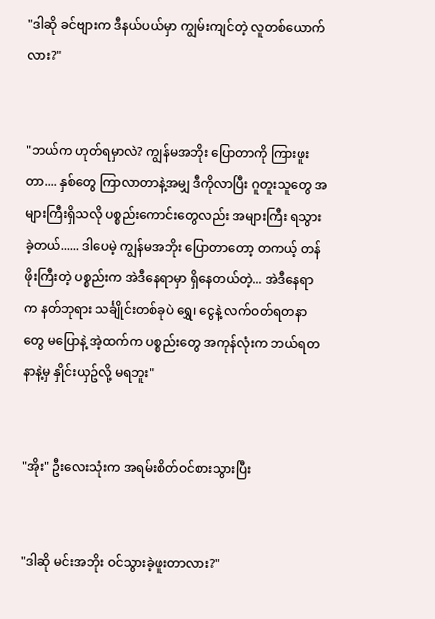"ဒါဆို ခင်ဗျားက ဒီနယ်ပယ်မှာ ကျွမ်းကျင်တဲ့ လူတစ်ယောက်လား?"


"ဘယ်က ဟုတ်ရမှာလဲ? ကျွန်မအဘိုး ပြောတာကို ကြားဖူးတာ.... နှစ်တွေ ကြာလာတာနဲ့အမျှ ဒီကိုလာပြီး ဂူတူးသူတွေ အများကြီးရှိသလို ပစ္စည်းကောင်းတွေလည်း အများကြီး ရသွားခဲ့တယ်...... ဒါပေမဲ့ ကျွန်မအဘိုး ပြောတာတော့ တကယ့် တန်ဖိုးကြီးတဲ့ ပစ္စည်းက အဲဒီနေရာမှာ ရှိနေတယ်တဲ့... အဲဒီနေရာက နတ်ဘုရား သင်္ချိုင်းတစ်ခုပဲ ရွှေ၊ ငွေနဲ့ လက်ဝတ်ရတနာတွေ မပြောနဲ့ အဲ့ထက်က ပစ္စည်းတွေ အကုန်လုံးက ဘယ်ရတနာနဲ့မှ နှိုင်းယှဥ်လို့ မရဘူး"


"အိုး" ဦးလေးသုံးက အရမ်းစိတ်ဝင်စားသွားပြီး


"ဒါဆို မင်းအဘိုး ဝင်သွားခဲ့ဖူးတာလား?"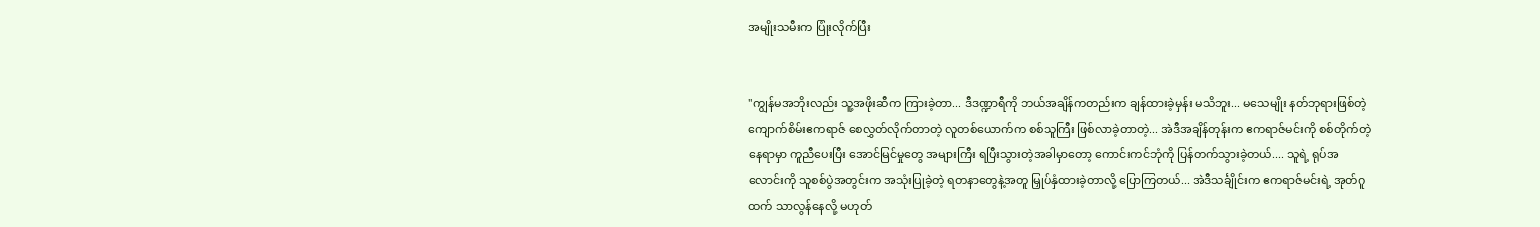အမျိုးသမီးက ပြုံးလိုက်ပြီး


"ကျွန်မအဘိုးလည်း သူ့အဖိုးဆီက ကြားခဲ့တာ... ဒီဒဏ္ဍာရီကို ဘယ်အချိန်ကတည်းက ချန်ထားခဲ့မှန်း မသိဘူး... မသေမျိုး နတ်ဘုရားဖြစ်တဲ့ ကျောက်စိမ်းဧကရာဇ် စေလွှတ်လိုက်တာတဲ့ လူတစ်ယောက်က စစ်သူကြီး ဖြစ်လာခဲ့တာတဲ့... အဲဒီအချိန်တုန်းက ဧကရာဇ်မင်းကို စစ်တိုက်တဲ့နေရာမှာ ကူညီပေးပြီး အောင်မြင်မှုတွေ အများကြီး ရပြီးသွားတဲ့အခါမှာတော့ ကောင်းကင်ဘုံကို ပြန်တက်သွားခဲ့တယ်.... သူရဲ့ ရုပ်အလောင်းကို သူစစ်ပွဲအတွင်းက အသုံးပြုခဲ့တဲ့ ရတနာတွေနဲ့အတူ မြှုပ်နှံထားခဲ့တာလို့ ပြောကြတယ်... အဲဒီသင်္ချိုင်းက ဧကရာဇ်မင်းရဲ့ အုတ်ဂူထက် သာလွန်နေလို့ မဟုတ်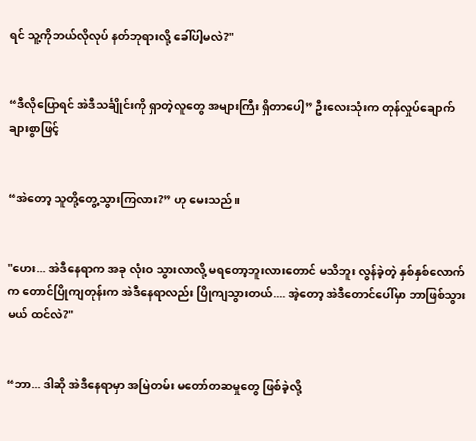ရင် သူ့ကိုဘယ်လိုလုပ် နတ်ဘုရားလို့ ခေါ်ပါ့မလဲ?"


“ဒီလိုပြောရင် အဲဒီသင်္ချိုင်းကို ရှာတဲ့လူတွေ အများကြီး ရှိတာပေါ့” ဦးလေးသုံးက တုန်လှုပ်ချောက်ချားစွာဖြင့်


“အဲတော့ သူတို့တွေ့သွားကြလား?” ဟု မေးသည်။


"ဟေး... အဲဒီနေရာက အခု လုံးဝ သွားလာလို့ မရတော့ဘူးလားတောင် မသိဘူး လွန်ခဲ့တဲ့ နှစ်နှစ်လောက်က တောင်ပြိုကျတုန်းက အဲဒီနေရာလည်း ပြိုကျသွားတယ်.... အဲ့တော့ အဲဒီတောင်ပေါ်မှာ ဘာဖြစ်သွားမယ် ထင်လဲ?"


“ဘာ... ဒါဆို အဲဒီနေရာမှာ အမြဲတမ်း မတော်တဆမှုတွေ ဖြစ်ခဲ့လို့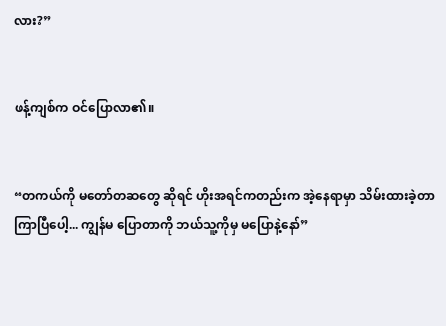လား?”


ဖန့်ကျစ်က ဝင်ပြောလာ၏။


“တကယ်ကို မတော်တဆတွေ ဆိုရင် ဟိုးအရင်ကတည်းက အဲ့နေရာမှာ သိမ်းထားခဲ့တာ ကြာပြီပေါ့... ကျွန်မ ပြောတာကို ဘယ်သူ့ကိုမှ မပြောနဲ့နော်”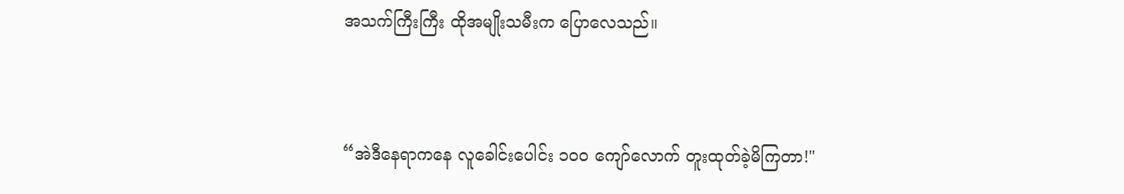အသက်ကြီးကြီး ထိုအမျိုးသမီးက ပြောလေသည်။


“အဲဒီနေရာကနေ လူခေါင်းပေါင်း ၁၀၀ ကျော်လောက် တူးထုတ်ခဲ့မိကြတာ!"